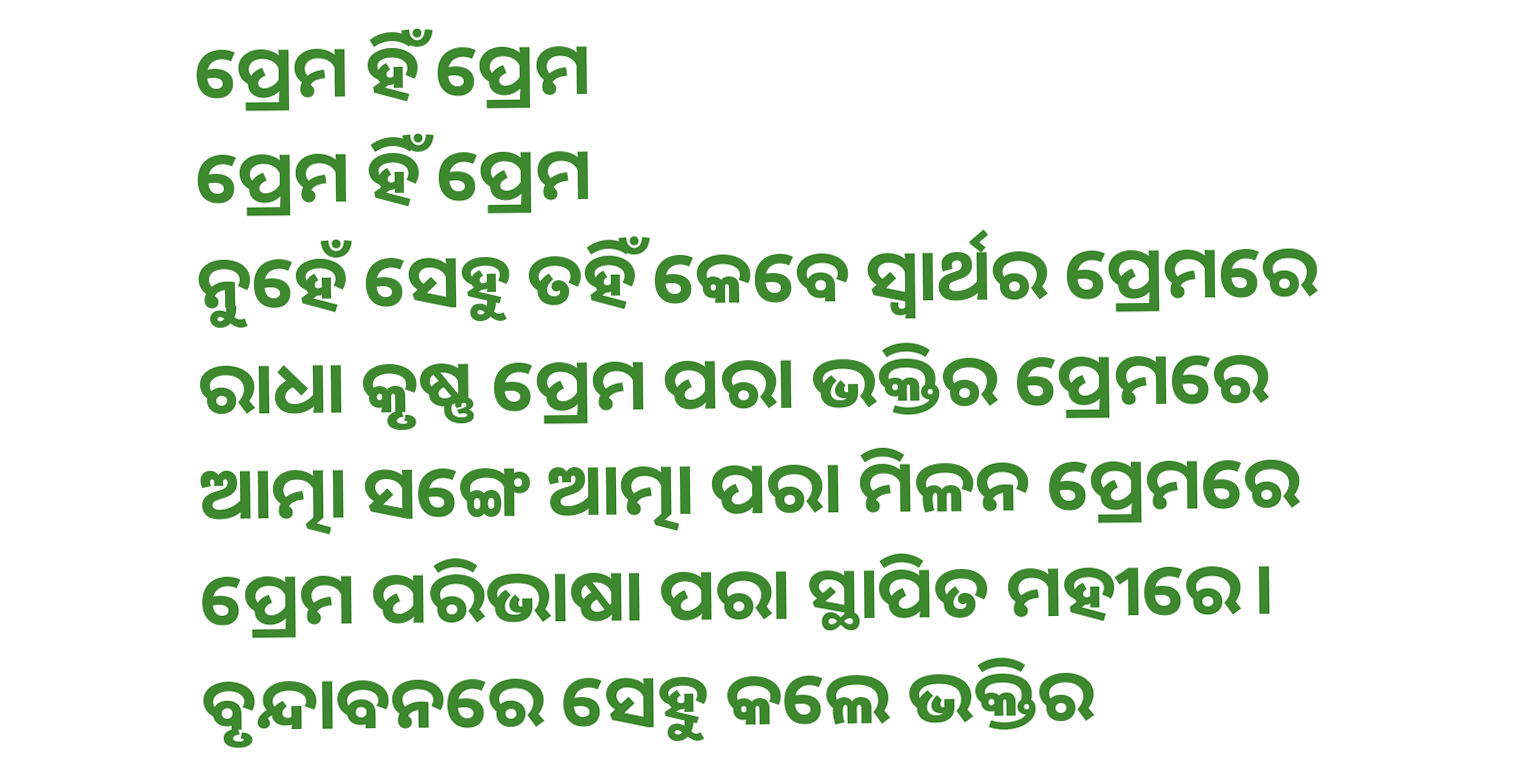ପ୍ରେମ ହିଁ ପ୍ରେମ
ପ୍ରେମ ହିଁ ପ୍ରେମ
ନୁହେଁ ସେହୁ ତହିଁ କେବେ ସ୍ୱାର୍ଥର ପ୍ରେମରେ
ରାଧା କୃଷ୍ଣ ପ୍ରେମ ପରା ଭକ୍ତିର ପ୍ରେମରେ
ଆତ୍ମା ସଙ୍ଗେ ଆତ୍ମା ପରା ମିଳନ ପ୍ରେମରେ
ପ୍ରେମ ପରିଭାଷା ପରା ସ୍ଥାପିତ ମହୀରେ।
ବୃନ୍ଦାବନରେ ସେହୁ କଲେ ଭକ୍ତିର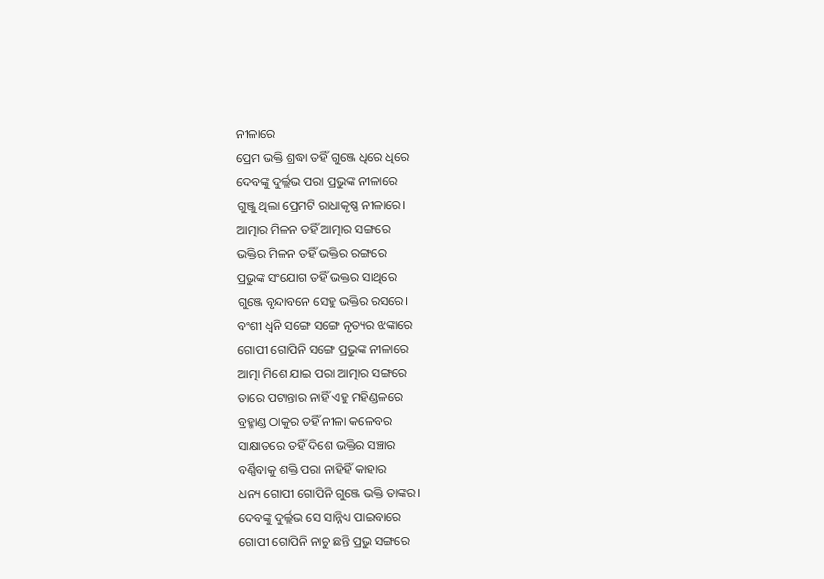ନୀଳାରେ
ପ୍ରେମ ଭକ୍ତି ଶ୍ରଦ୍ଧା ତହିଁ ଗୁଞ୍ଜେ ଧିରେ ଧିରେ
ଦେବଙ୍କୁ ଦୁର୍ଲ୍ଲଭ ପରା ପ୍ରଭୁଙ୍କ ନୀଳାରେ
ଗୁଞ୍ଜୁ ଥିଲା ପ୍ରେମଟି ରାଧାକୃଷ୍ଣ ନୀଳାରେ।
ଆତ୍ମାର ମିଳନ ତହିଁ ଆତ୍ମାର ସଙ୍ଗରେ
ଭକ୍ତିର ମିଳନ ତହିଁ ଭକ୍ତିର ରଙ୍ଗରେ
ପ୍ରଭୁଙ୍କ ସଂଯୋଗ ତହିଁ ଭକ୍ତର ସାଥିରେ
ଗୁଞ୍ଜେ ବୃନ୍ଦାବନେ ସେହୁ ଭକ୍ତିର ରସରେ।
ବଂଶୀ ଧ୍ୱନି ସଙ୍ଗେ ସଙ୍ଗେ ନୃତ୍ୟର ଝଙ୍କାରେ
ଗୋପୀ ଗୋପିନି ସଙ୍ଗେ ପ୍ରଭୁଙ୍କ ନୀଳାରେ
ଆତ୍ମା ମିଶେ ଯାଇ ପରା ଆତ୍ମାର ସଙ୍ଗରେ
ତାରେ ପଟାନ୍ତାର ନାହିଁ ଏହୁ ମହିଣ୍ଡଳରେ
ବ୍ରହ୍ମାଣ୍ଡ ଠାକୁର ତହିଁ ନୀଳା କଳେବର
ସାକ୍ଷାତରେ ତହିଁ ଦିଶେ ଭକ୍ତିର ସଞ୍ଚାର
ବର୍ଣ୍ଣିବାକୁ ଶକ୍ତି ପରା ନାହିହିଁ କାହାର
ଧନ୍ୟ ଗୋପୀ ଗୋପିନି ଗୁଞ୍ଜେ ଭକ୍ତି ତାଙ୍କର।
ଦେବଙ୍କୁ ଦୁର୍ଲ୍ଲଭ ସେ ସାନ୍ନିଧ୍ୟ ପାଇବାରେ
ଗୋପୀ ଗୋପିନି ନାଚୁ ଛନ୍ତି ପ୍ରଭୁ ସଙ୍ଗରେ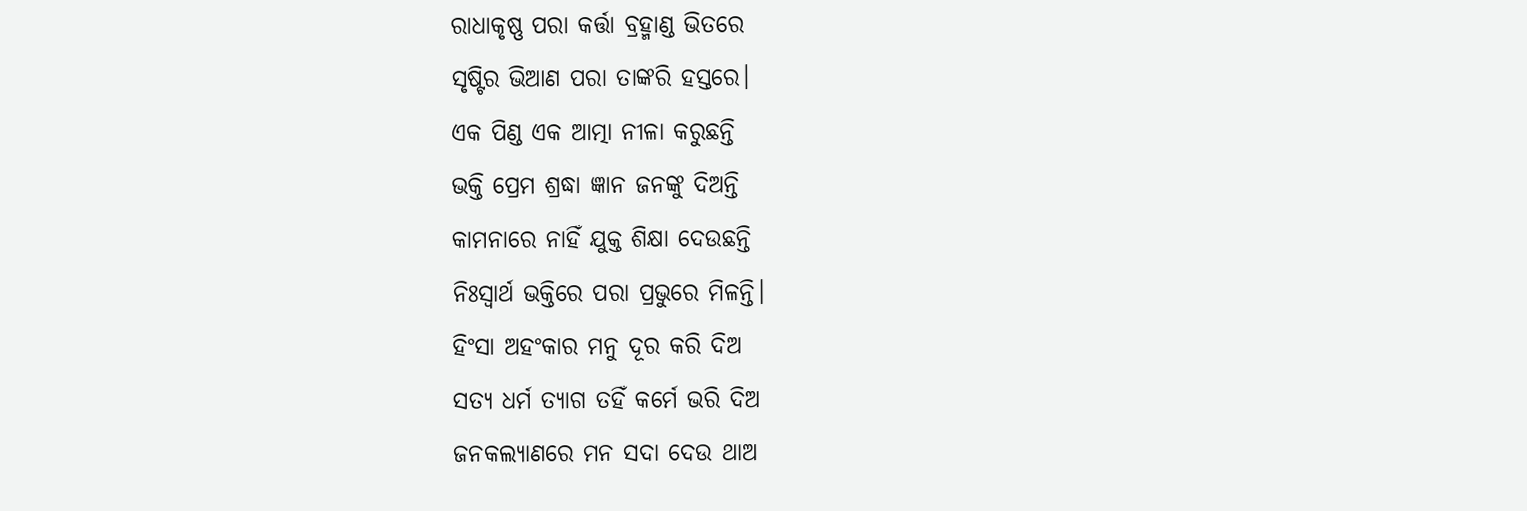ରାଧାକୃଷ୍ଣ ପରା କର୍ତ୍ତା ବ୍ରହ୍ମାଣ୍ଡ ଭିତରେ
ସୃଷ୍ଟିର ଭିଆଣ ପରା ତାଙ୍କରି ହସ୍ତରେ।
ଏକ ପିଣ୍ଡ ଏକ ଆତ୍ମା ନୀଳା କରୁଛନ୍ତି
ଭକ୍ତି ପ୍ରେମ ଶ୍ରଦ୍ଧା ଜ୍ଞାନ ଜନଙ୍କୁ ଦିଅନ୍ତି
କାମନାରେ ନାହିଁ ଯୁକ୍ତ ଶିକ୍ଷା ଦେଉଛନ୍ତି
ନିଃସ୍ୱାର୍ଥ ଭକ୍ତିରେ ପରା ପ୍ରଭୁରେ ମିଳନ୍ତି।
ହିଂସା ଅହଂକାର ମନୁ ଦୂର କରି ଦିଅ
ସତ୍ୟ ଧର୍ମ ତ୍ୟାଗ ତହିଁ କର୍ମେ ଭରି ଦିଅ
ଜନକଲ୍ୟାଣରେ ମନ ସଦା ଦେଉ ଥାଅ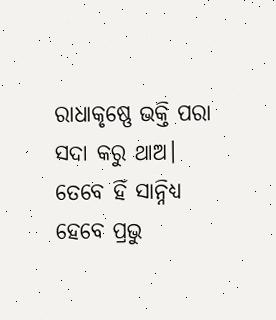ରାଧାକୃଷ୍ଣେ ଭକ୍ତି ପରା ସଦା କରୁ ଥାଅ।
ତେବେ ହିଁ ସାନ୍ନିଧ୍ୟ ହେବେ ପ୍ରଭୁ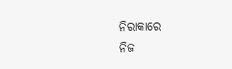ନିରାକାରେ
ନିଜ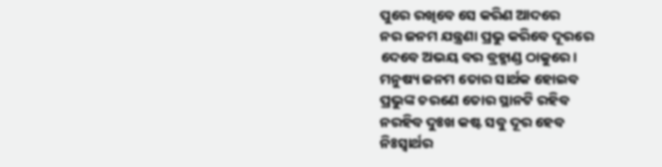ପୁରେ ରଖିବେ ସେ କରିଣ ଆଦରେ
ନର ଜନମ ଯନ୍ତ୍ରଣା ପ୍ରଭୁ କରିବେ ଦୂରରେ
ଦେବେ ଅଭୟ ବର ବ୍ରହ୍ମାଣ୍ଡ ଠାକୁରେ।
ମନୁଷ୍ୟ ଜନମ ତୋର ସାର୍ଥକ ହୋଇବ
ପ୍ରଭୁଙ୍କ ଚରଣେ ତୋର ସ୍ଥାନଟି ରହିବ
ନରହିବ ଦୁଃଖ କଷ୍ଟ ସବୁ ଦୂର ହେବ
ନିଃସ୍ୱାର୍ଥର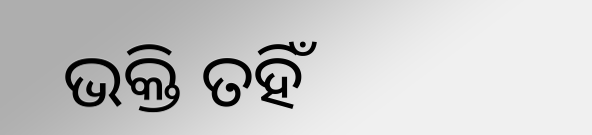ଭକ୍ତି ତହିଁ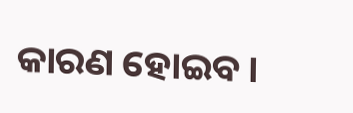କାରଣ ହୋଇବ।